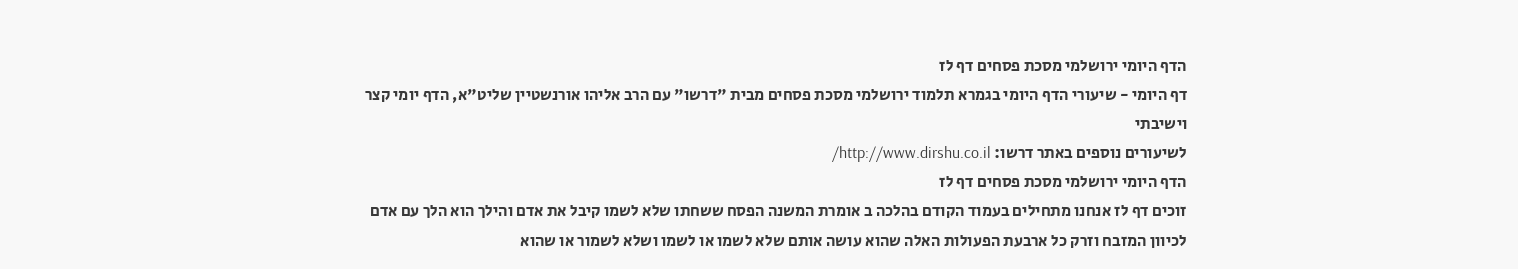הדף היומי ירושלמי מסכת פסחים דף לז
דף היומי - שיעורי הדף היומי בגמרא תלמוד ירושלמי מסכת פסחים מבית "דרשו" עם הרב אליהו אורנשטיין שליט"א, הדף יומי קצר וישיבתי
לשיעורים נוספים באתר דרשו: http://www.dirshu.co.il/
הדף היומי ירושלמי מסכת פסחים דף לז
זוכים דף לז אנחנו מתחילים בעמוד הקודם בהלכה ב אומרת המשנה הפסח ששחתו שלא לשמו קיבל את אדם והילך הוא הלך עם אדם לכיוון המזבח וזרק כל ארבעת הפעולות האלה שהוא עושה אותם שלא לשמו או לשמו ושלא לשמור או שהוא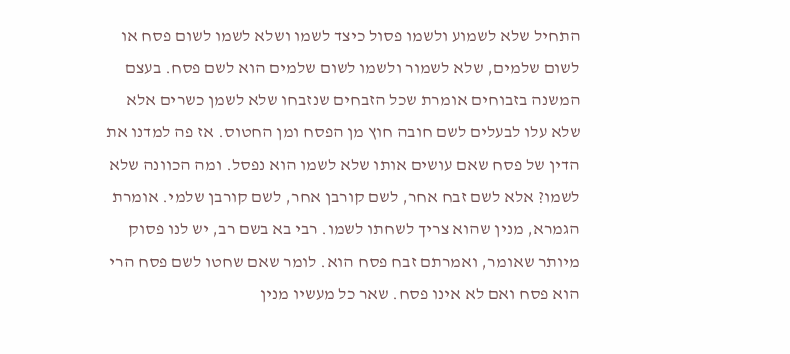התחיל שלא לשמוע ולשמו פסול כיצד לשמו ושלא לשמו לשום פסח או לשום שלמים, שלא לשמור ולשמו לשום שלמים הוא לשם פסח. בעצם המשנה בזבוחים אומרת שכל הזבחים שנזבחו שלא לשמן כשרים אלא שלא עלו לבעלים לשם חובה חוץ מן הפסח ומן החטוס. אז פה למדנו את הדין של פסח שאם עושים אותו שלא לשמו הוא נפסל. ומה הכוונה שלא לשמו? אלא לשם זבח אחר, לשם קורבן אחר, לשם קורבן שלמי. אומרת הגמרא, מנין שהוא צריך לשחתו לשמו. רבי בא בשם רב, יש לנו פסוק מיותר שאומר, ואמרתם זבח פסח הוא. לומר שאם שחטו לשם פסח הרי הוא פסח ואם לא אינו פסח. שאר כל מעשיו מנין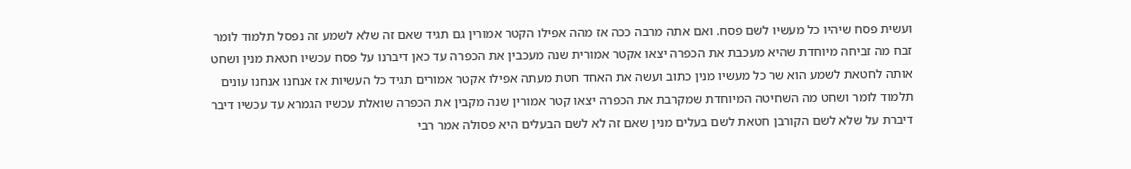ועשית פסח שיהיו כל מעשיו לשם פסח. ואם אתה מרבה ככה אז מהה אפילו הקטר אמורין גם תגיד שאם זה שלא לשמע זה נפסל תלמוד לומר זבח מה זביחה מיוחדת שהיא מעכבת את הכפרה יצאו אקטר אמורית שנה מעכבין את הכפרה עד כאן דיברנו על פסח עכשיו חטאת מנין ושחט אותה לחטאת לשמע הוא שר כל מעשיו מנין כתוב ועשה את האחד חטת מעתה אפילו אקטר אמורים תגיד כל העשיות אז אנחנו אנחנו עונים תלמוד לומר ושחט מה השחיטה המיוחדת שמקרבת את הכפרה יצאו קטר אמורין שנה מקבין את הכפרה שואלת עכשיו הגמרא עד עכשיו דיבר דיברת על שלא לשם הקורבן חטאת לשם בעלים מנין שאם זה לא לשם הבעלים היא פסולה אמר רבי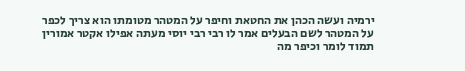ירמיה ועשה הכהן את החטאת וחיפר על המטהר מטומתו הוא צריך לכפר על המטהר לשם הבעלים אמר לו רבי רבי יוסי מעתה אפילו אקטר אמורין תמוד לומר וכיפר מה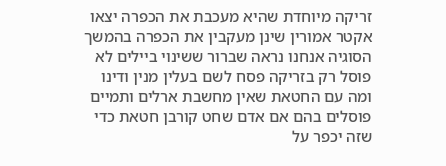זריקה מיוחדת שהיא מעכבת את הכפרה יצאו אקטר אמורין שינן מעקבין את הכפרה בהמשך הסוגיה אנחנו נראה שברור ששינוי ביילים לא פוסל רק בזריקה פסח לשם בעלין מנין ודינו ומה עם החטאת שאין מחשבת ארלים ותמיים פוסלים בהם אם אדם שחט קורבן חטאת כדי שזה יכפר על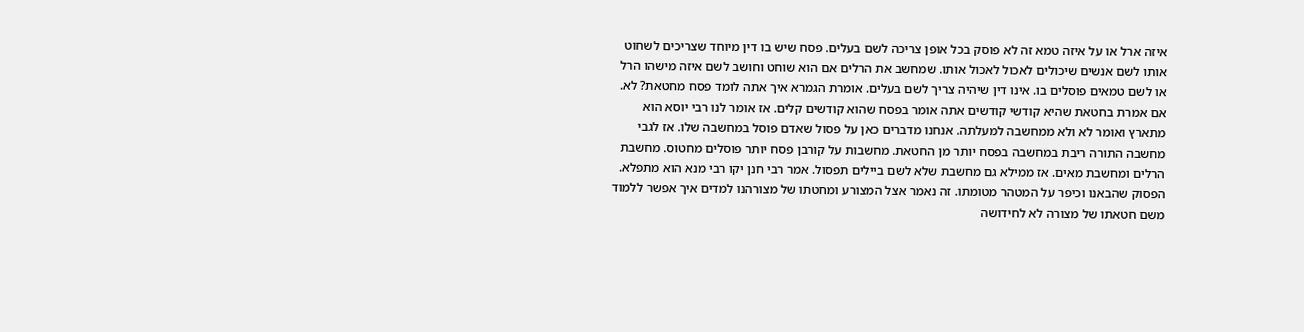איזה ארל או על איזה טמא זה לא פוסק בכל אופן צריכה לשם בעלים. פסח שיש בו דין מיוחד שצריכים לשחוט אותו לשם אנשים שיכולים לאכול לאכול אותו. שמחשב את הרלים אם הוא שוחט וחושב לשם איזה מישהו הרל או לשם טמאים פוסלים בו. אינו דין שיהיה צריך לשם בעלים. אומרת הגמרא איך אתה לומד פסח מחטאת? לא. אם אמרת בחטאת שהיא קודשי קודשים אתה אומר בפסח שהוא קודשים קלים. אז אומר לנו רבי יוסא הוא מתארץ ואומר לא ולא ממחשבה למעלתה. אנחנו מדברים כאן על פסול שאדם פוסל במחשבה שלו. אז לגבי מחשבה התורה ריבת במחשבה בפסח יותר מן החטאת. מחשבות על קורבן פסח יותר פוסלים מחטוס. מחשבת הרלים ומחשבת מאים. אז ממילא גם מחשבת שלא לשם ביילים תפסול. אמר רבי חנן יקו רבי מנא הוא מתפלא. הפסוק שהבאנו וכיפר על המטהר מטומתו. זה נאמר אצל המצורע ומחטתו של מצורהנו למדים איך אפשר ללמוד משם חטאתו של מצורה לא לחידושה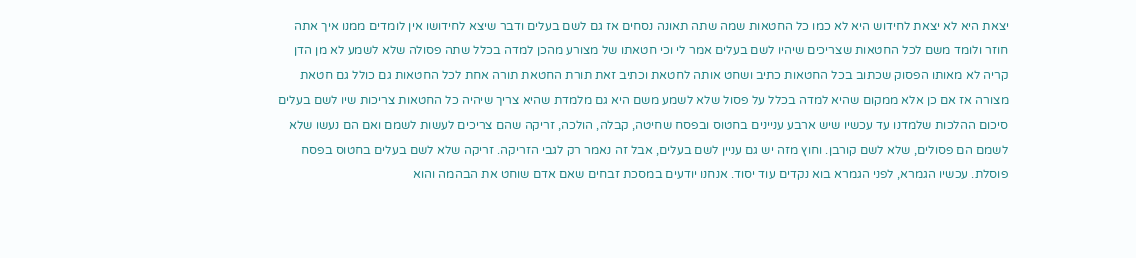יצאת היא לא יצאת לחידוש היא לא כמו כל החטאות שמה שתה תאונה נסחים אז גם לשם בעלים ודבר שיצא לחידושו אין לומדים ממנו איך אתה חוזר ולומד משם לכל החטאות שצריכים שיהיו לשם בעלים אמר לי וכי חטאתו של מצורע מהכן למדה בכלל שתה פסולה שלא לשמע לא מן הדן קריה לא מאותו הפסוק שכתוב בכל החטאות כתיב ושחט אותה לחטאת וכתיב זאת תורת החטאת תורה אחת לכל החטאות גם כולל גם חטאת מצורה אז אם כן אלא ממקום שהיא למדה בכלל על פסול שלא לשמע משם היא גם מלמדת שהיא צריך שיהיה כל החטאות צריכות שיו לשם בעלים סיכום ההלכות שלמדנו עד עכשיו שיש ארבע עניינים בחטוס ובפסח שחיטה, קבלה, הולכה, זריקה שהם צריכים לעשות לשמם ואם הם נעשו שלא לשמם הם פסולים, שלא לשם קורבן. וחוץ מזה יש גם עניין לשם בעלים, אבל זה נאמר רק לגבי הזריקה. זריקה שלא לשם בעלים בחטוס בפסח פוסלת. עכשיו הגמרא, לפני הגמרא בוא נקדים עוד יסוד. אנחנו יודעים במסכת זבחים שאם אדם שוחט את הבהמה והוא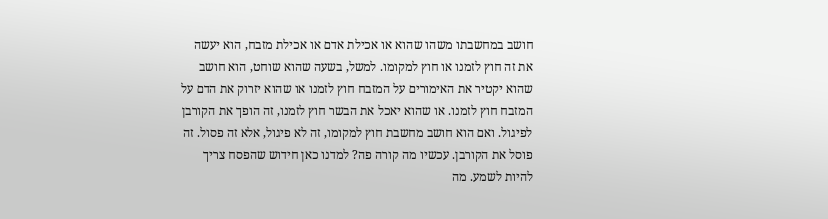חושב במחשבתו משהו שהוא או אכילת אדם או אכילת מזבח, הוא יעשה את זה חוץ לזמנו או חוץ למקומו. למשל, בשעה שהוא שוחט, הוא חושב שהוא יקטיר את האימורים על המזבח חוץ לזמנו או שהוא יזרוק את הדם על המזבח חוץ לזמנו. או שהוא יאכל את הבשר חוץ לזמנו, זה הופך את הקורבן לפיגול. ואם הוא חושב מחשבת חוץ למקומו, זה לא פיגול, אלא זה פסול. זה פוסל את הקורבן. עכשיו מה קורה פה? למדנו כאן חידוש שהפסח צריך להיות לשמע. מה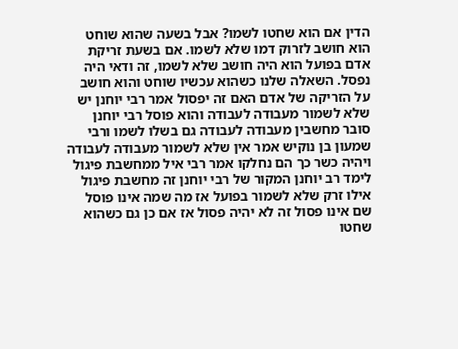הדין אם הוא שחטו לשמו? אבל בשעה שהוא שוחט הוא חושב לזרוק דמו שלא לשמו. אם בשעת זריקת אדם בפועל הוא היה חושב שלא לשמו, זה ודאי היה נפסל. השאלה שלנו כשהוא עכשיו שוחט והוא חושב על הזריקה של אדם האם זה יפסול אמר רבי יוחנן יש שלא לשמור מעבודה לעבודה והוא פוסל רבי יוחנן סובר מחשבין מעבודה לעבודה גם בשלו לשמו ורבי שמעון בן נוקיש אמר אין שלא לשמור מעבודה לעבודה ויהיה כשר כך הם נחלקו אמר רבי איל ממחשבת פיגול לימד רב יוחנן המקור של רבי יוחנן זה מחשבת פיגול אילו זרק שלא לשמור בפועל אז מה שמה אינו פוסל שם אינו פסול זה לא יהיה פסול אז אם כן גם כשהוא שחטו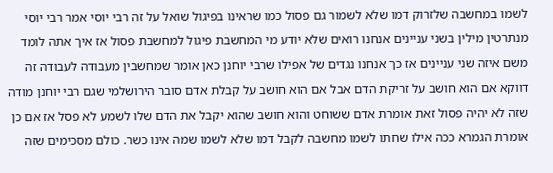לשמו במחשבה שלזרוק דמו שלא לשמור גם פסול כמו שראינו בפיגול שואל על זה רבי יוסי אמר רבי יוסי מנתרטין מילין בשני עניינים אנחנו רואים שלא יודע מי המחשבת פיגול למחשבת פסול אז איך אתה לומד משם איזה שני עניינים אז כך אנחנו נגדים של אפילו שרבי יוחנן כאן אומר שמחשבין מעבודה לעבודה זה דווקא אם הוא חושב על זריקת הדם אבל אם הוא חושב על קבלת אדם סובר הירושלמי שגם רבי יוחנן מודה שזה לא יהיה פסול זאת אומרת אדם ששוחט והוא חושב שהוא יקבל את הדם שלו לשמע לא פסל אז אם כן אומרת הגמרא ככה אילו שחתו לשמו מחשבה לקבל דמו שלא לשמו שמה אינו כשר. כולם מסכימים שזה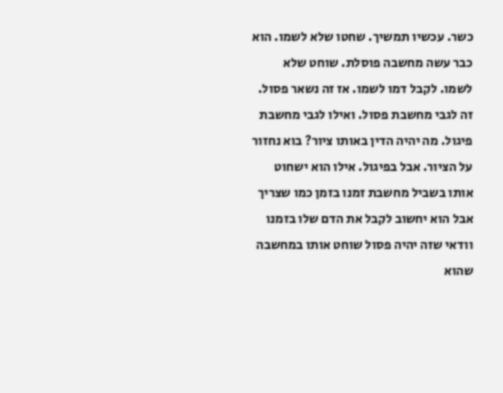כשר. עכשיו תמשיך. שחטו שלא לשמו. הוא כבר עשה מחשבה פוסלת. שוחט שלא לשמו. לקבל דמו לשמו. אז זה נשאר פסול. זה לגבי מחשבת פסול. ואילו לגבי מחשבת פיגול. מה יהיה הדין באותו ציור? בוא נחזור על הציור. אבל בפיגול. אילו הוא ישחוט אותו בשביל מחשבת זמנו בזמן כמו שצריך אבל הוא יחשוב לקבל את הדם שלו בזמנו וודאי שזה יהיה פסול שוחט אותו במחשבה שהוא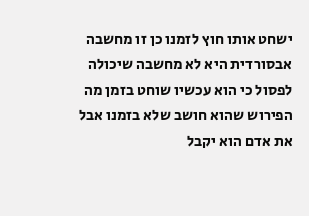ישחט אותו חוץ לזמנו כן זו מחשבה אבסורדית היא לא מחשבה שיכולה לפסול כי הוא עכשיו שוחט בזמן מה הפירוש שהוא חושב שלא בזמנו אבל את אדם הוא יקבל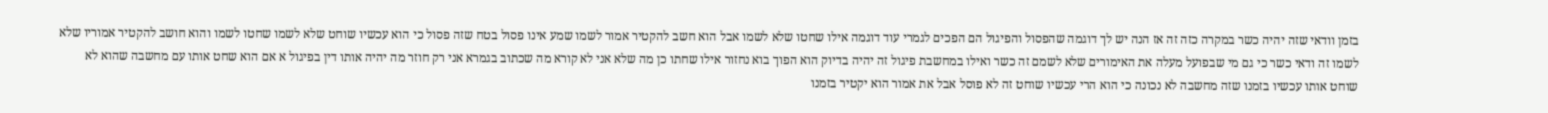בזמן וודאי שזה יהיה כשר במקרה כזה זה אז הנה יש לך דוגמה שהפסול והפיגול הם הפכים לגמרי עוד דוגמה אילו שחטו שלא לשמו אבל הוא חשב להקטיר אמור לשמו שמע אינו פסול בטח שזה פסול כי הוא עכשיו שוחט שלא לשמו שחטו לשמו והוא חושב להקטיר אמוריו שלא לשמו זה ודאי כשר כי גם מי שבפועל מעלה את האימורים שלא לשמם זה כשר ואילו במחשבת פיגול זה יהיה בדיוק הוא הפוך בוא נחזור אילו שחתו כן מה שלא אני לא קורא מה שכתוב בגמרא אני רק חוזר מה יהיה אותו דין בפיגול א אם הוא שחט אותו עם מחשבה שהוא לא שוחט אותו עכשיו בזמנו שזה מחשבה לא נכונה כי הוא הרי עכשיו שוחט זה לא פוסל אבל את אמור הוא יקטיר בזמנו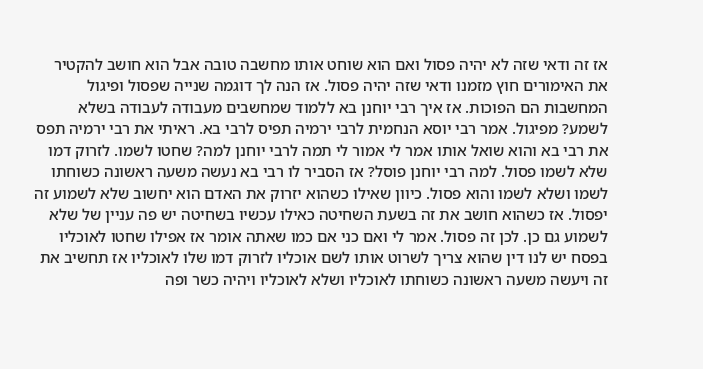אז זה ודאי שזה לא יהיה פסול ואם הוא שוחט אותו מחשבה טובה אבל הוא חושב להקטיר את האימורים חוץ מזמנו ודאי שזה יהיה פסול. אז הנה לך דוגמה שנייה שפסול ופיגול המחשבות הם הפוכות. אז איך רבי יוחנן בא ללמוד שמחשבים מעבודה לעבודה בשלא לשמע? מפיגול. אמר רבי יוסא הנחמית לרבי ירמיה תפיס לרבי בא. ראיתי את רבי ירמיה תפס את רבי בא והוא שואל אותו אמר לי אמור לי תמה לרבי יוחנן למה? שחטו לשמו. לזרוק דמו שלא לשמו פסול. למה רבי יוחנן פוסל? אז הסביר לו רבי בא נעשה משעה ראשונה כשוחתו לשמו ושלא לשמו והוא פסול. כיוון שאילו כשהוא יזרוק את האדם הוא יחשוב שלא לשמוע זה יפסול. אז כשהוא חושב את זה בשעת השחיטה כאילו עכשיו בשחיטה יש פה עניין של שלא לשמוע גם כן. לכן זה פסול. אמר לי ואם כני אם כמו שאתה אומר אז אפילו שחטו לאוכליו בפסח יש לנו דין שהוא צריך לשרוט אותו לשם אוכליו לזרוק דמו שלו לאוכליו אז תחשיב את זה ויעשה משעה ראשונה כשוחתו לאוכליו ושלא לאוכליו ויהיה כשר ופה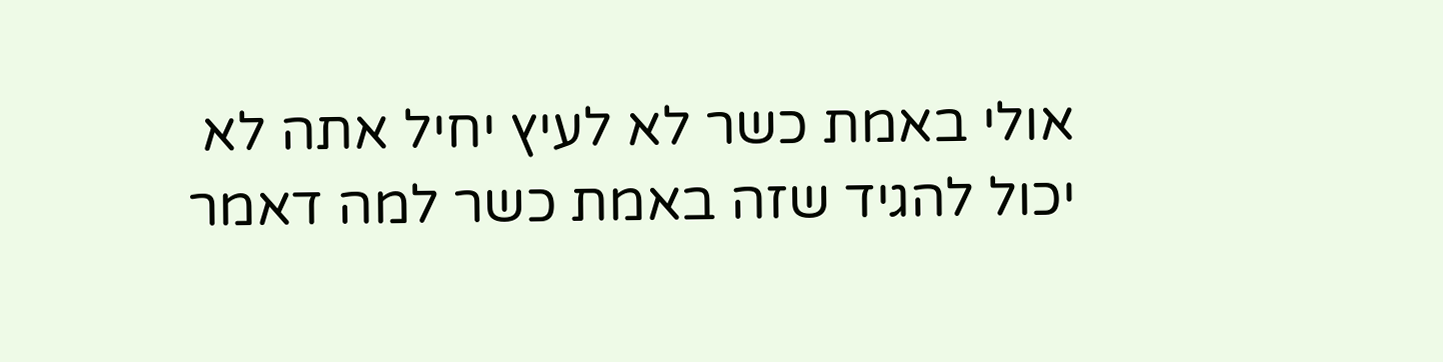אולי באמת כשר לא לעיץ יחיל אתה לא יכול להגיד שזה באמת כשר למה דאמר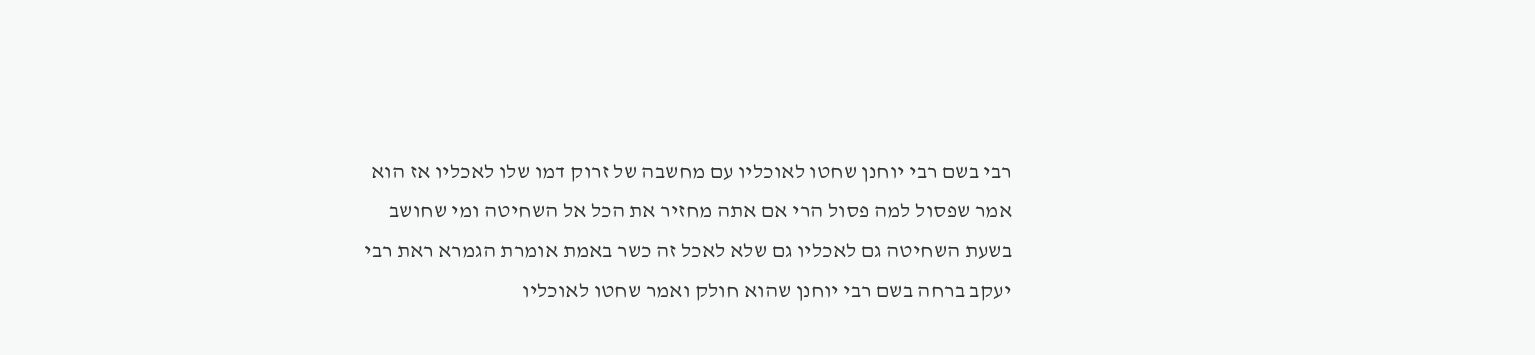רבי בשם רבי יוחנן שחטו לאוכליו עם מחשבה של זרוק דמו שלו לאכליו אז הוא אמר שפסול למה פסול הרי אם אתה מחזיר את הכל אל השחיטה ומי שחושב בשעת השחיטה גם לאכליו גם שלא לאכל זה כשר באמת אומרת הגמרא ראת רבי יעקב ברחה בשם רבי יוחנן שהוא חולק ואמר שחטו לאוכליו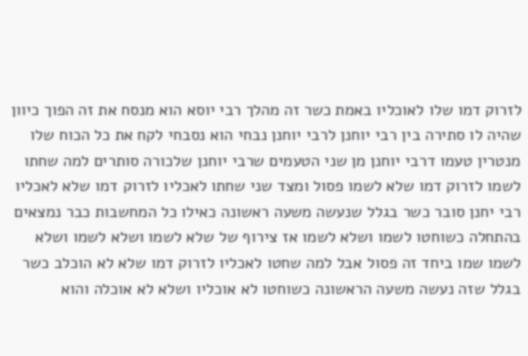לזרוק דמו שלו לאוכליו באמת כשר זה מהלך רבי יוסא הוא מנסח את זה הפוך כיוון שהיה לו סתירה בין רבי יוחנן לרבי יוחנן נבחי הוא נסבחי לקח את כל הכוח שלו מנטרין טעמו דרבי יוחנן מן שני הטעמים שרבי יוחנן שלכורה סותרים למה שחתו לשמו לזרוק דמו שלא לשמו פסול ומצד שני שחתו לאכליו לזרוק דמו שלא לאכליו רבי יחנן סובר כשר בגלל שנעשה משעה ראשונה כאילו כל המחשבות כבר נמצאים בהתחלה כשוחטו לשמו ושלא לשמו אז צירוף של שלא לשמו ושלא לשמו ושלא לשמו שמו ביחד זה פסול אבל למה שחטו לאכליו לזרוק דמו שלא לא הוכלב כשר בגלל שזה נעשה משעה הראשונה כשוחטו לא אוכליו ושלא לא אוכלה והוא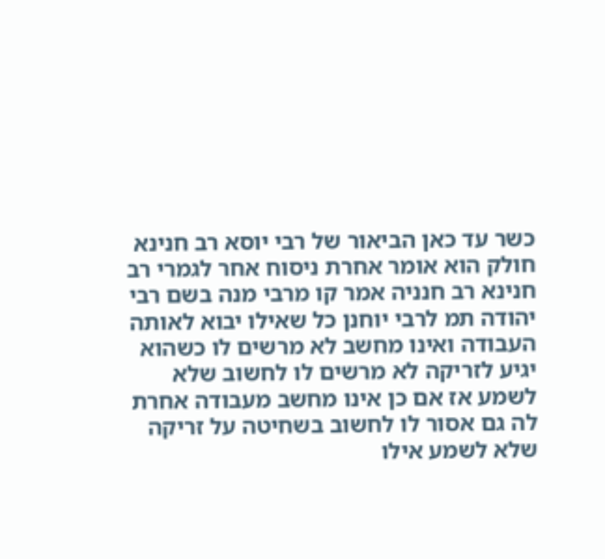כשר עד כאן הביאור של רבי יוסא רב חנינא חולק הוא אומר אחרת ניסוח אחר לגמרי רב חנינא רב חנניה אמר קו מרבי מנה בשם רבי יהודה תמ לרבי יוחנן כל שאילו יבוא לאותה העבודה ואינו מחשב לא מרשים לו כשהוא יגיע לזריקה לא מרשים לו לחשוב שלא לשמע אז אם כן אינו מחשב מעבודה אחרת לה גם אסור לו לחשוב בשחיטה על זריקה שלא לשמע אילו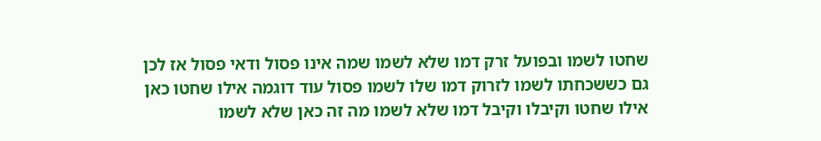שחטו לשמו ובפועל זרק דמו שלא לשמו שמה אינו פסול ודאי פסול אז לכן גם כששכחתו לשמו לזרוק דמו שלו לשמו פסול עוד דוגמה אילו שחטו כאן אילו שחטו וקיבלו וקיבל דמו שלא לשמו מה זה כאן שלא לשמו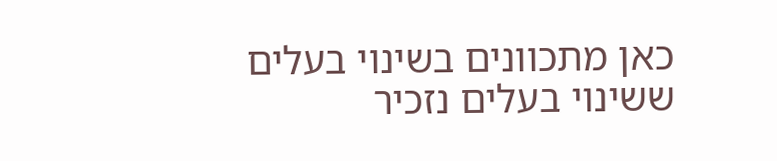כאן מתכוונים בשינוי בעלים ששינוי בעלים נזכיר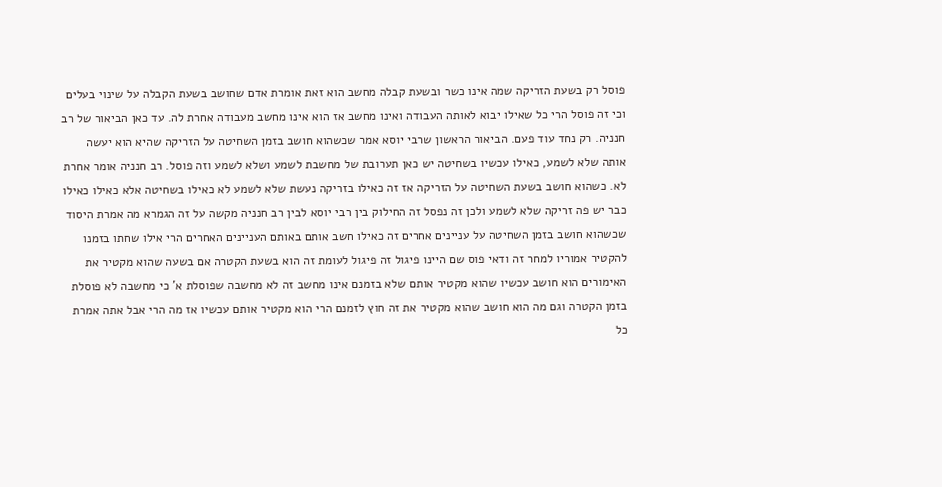פוסל רק בשעת הזריקה שמה אינו כשר ובשעת קבלה מחשב הוא זאת אומרת אדם שחושב בשעת הקבלה על שינוי בעלים וכי זה פוסל הרי כל שאילו יבוא לאותה העבודה ואינו מחשב אז הוא אינו מחשב מעבודה אחרת לה. עד כאן הביאור של רב חנניה. רק נחד עוד פעם. הביאור הראשון שרבי יוסא אמר שכשהוא חושב בזמן השחיטה על הזריקה שהיא הוא יעשה אותה שלא לשמע, כאילו עכשיו בשחיטה יש כאן תערובת של מחשבת לשמע ושלא לשמע וזה פוסל. רב חנניה אומר אחרת לא. כשהוא חושב בשעת השחיטה על הזריקה אז זה כאילו בזריקה נעשת שלא לשמע לא כאילו בשחיטה אלא כאילו כאילו כבר יש פה זריקה שלא לשמע ולכן זה נפסל זה החילוק בין רבי יוסא לבין רב חנניה מקשה על זה הגמרא מה אמרת היסוד שכשהוא חושב בזמן השחיטה על עניינים אחרים זה כאילו חשב אותם באותם העניינים האחרים הרי אילו שחתו בזמנו להקטיר אמוריו למחר זה ודאי פוס שם היינו פיגול זה פיגול לעומת זה הוא בשעת הקטרה אם בשעה שהוא מקטיר את האימורים הוא חושב עכשיו שהוא מקטיר אותם שלא בזמנם אינו מחשב זה לא מחשבה שפוסלת א' כי מחשבה לא פוסלת בזמן הקטרה וגם מה הוא חושב שהוא מקטיר את זה חוץ לזמנם הרי הוא מקטיר אותם עכשיו אז מה הרי אבל אתה אמרת כל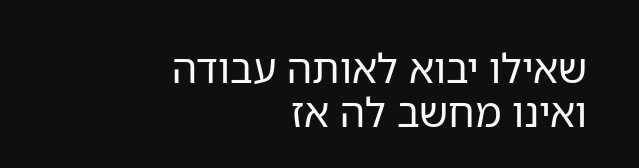שאילו יבוא לאותה עבודה ואינו מחשב לה אז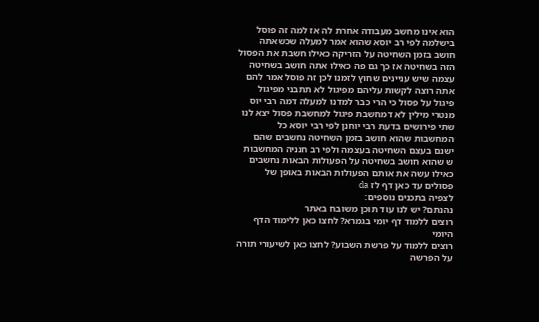הוא אינו מחשב מעבודה אחרת לה אז למה זה פוסל בישלמה לפי רב יוסא שהוא אמר למעלה שכשאתה חושב בזמן השחיטה על הזריקה כאילו חשבת את הפסול הזה בשחיטה אז כך גם פה כאילו אתה חושב בשחיטה עצמה שיש עניינים שחוץ לזמנו לכן זה פוסל אמר להם אתה רוצה לקשות עליהם מפיגול לא תתבני מפיגול פיגול על פסול כי הרי כבר למדנו למעלה דמה רבי יוס מנטרי מילין לא דמחשבת פיגול למחשבת פסול יצא לנו שתי פירושים בדעת רבי יוחנן לפי רבי יוסא כל המחשבות שהוא חושב בזמן השחיטה נחשבים שהם ישנם בעצם השחיטה בעצמה ולפי רב חנניה המחשבות ש שהוא חושב בשחיטה על הפעולות הבאות נחשבים כאילו עשה את אותם הפעולות הבאות באופן של פסולים עד כאן דף לז da
לצפיה בתכנים נוספים:
נהנתם? יש לנו עוד תוכן משובח באתר
רוצים ללמוד דף יומי בגמרא? לחצו כאן ללימוד הדף היומי
רוצים ללמוד על פרשת השבוע? לחצו כאן לשיעורי תורה על הפרשה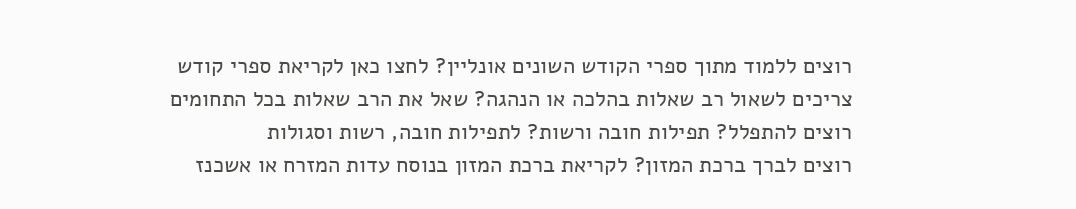רוצים ללמוד מתוך ספרי הקודש השונים אונליין? לחצו כאן לקריאת ספרי קודש
צריכים לשאול רב שאלות בהלכה או הנהגה? שאל את הרב שאלות בכל התחומים
רוצים להתפלל? תפילות חובה ורשות? לתפילות חובה, רשות וסגולות
רוצים לברך ברכת המזון? לקריאת ברכת המזון בנוסח עדות המזרח או אשכנז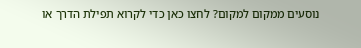נוסעים ממקום למקום? לחצו כאן כדי לקרוא תפילת הדרך או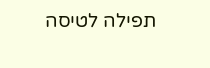תפילה לטיסה